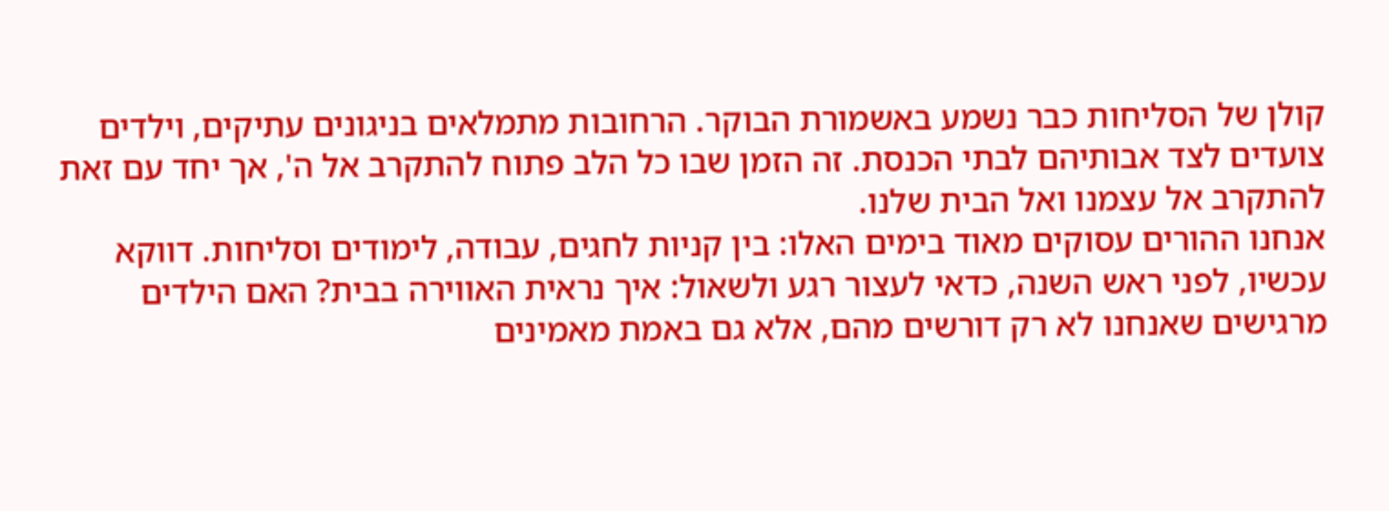קולן של הסליחות כבר נשמע באשמורת הבוקר. הרחובות מתמלאים בניגונים עתיקים, וילדים צועדים לצד אבותיהם לבתי הכנסת. זה הזמן שבו כל הלב פתוח להתקרב אל ה', אך יחד עם זאת להתקרב אל עצמנו ואל הבית שלנו.
אנחנו ההורים עסוקים מאוד בימים האלו: בין קניות לחגים, עבודה, לימודים וסליחות. דווקא עכשיו, לפני ראש השנה, כדאי לעצור רגע ולשאול: איך נראית האווירה בבית? האם הילדים מרגישים שאנחנו לא רק דורשים מהם, אלא גם באמת מאמינים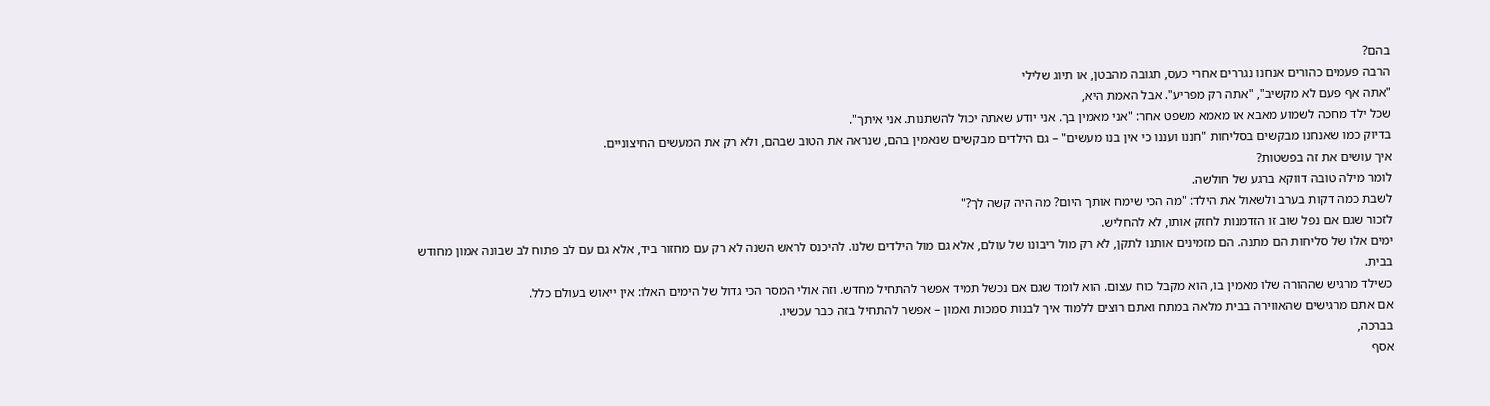בהם?
הרבה פעמים כהורים אנחנו נגררים אחרי כעס, תגובה מהבטן, או תיוג שלילי
"אתה אף פעם לא מקשיב", "אתה רק מפריע". אבל האמת היא,
שכל ילד מחכה לשמוע מאבא או מאמא משפט אחר: "אני מאמין בך. אני יודע שאתה יכול להשתנות. אני איתך".
בדיוק כמו שאנחנו מבקשים בסליחות "חננו ועננו כי אין בנו מעשים" – גם הילדים מבקשים שנאמין בהם, שנראה את הטוב שבהם, ולא רק את המעשים החיצוניים.
איך עושים את זה בפשטות?
לומר מילה טובה דווקא ברגע של חולשה.
לשבת כמה דקות בערב ולשאול את הילד: "מה הכי שימח אותך היום? מה היה קשה לך?"
לזכור שגם אם נפל שוב זו הזדמנות לחזק אותו, לא להחליש.
ימים אלו של סליחות הם מתנה. הם מזמינים אותנו לתקן, לא רק מול ריבונו של עולם, אלא גם מול הילדים שלנו. להיכנס לראש השנה לא רק עם מחזור ביד, אלא גם עם לב פתוח לב שבונה אמון מחודש בבית.
כשילד מרגיש שההורה שלו מאמין בו, הוא מקבל כוח עצום. הוא לומד שגם אם נכשל תמיד אפשר להתחיל מחדש. וזה אולי המסר הכי גדול של הימים האלו: אין ייאוש בעולם כלל.
אם אתם מרגישים שהאווירה בבית מלאה במתח ואתם רוצים ללמוד איך לבנות סמכות ואמון – אפשר להתחיל בזה כבר עכשיו.
בברכה,
אסף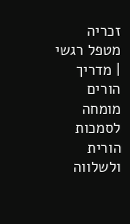זכריה
מטפל רגשי | מדריך הורים
מומחה לסמכות הורית ולשלווה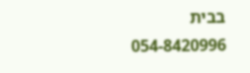בבית
054-8420996